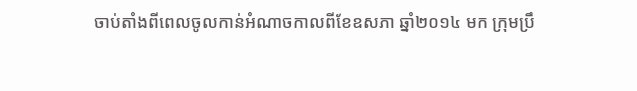ចាប់តាំងពីពេលចូលកាន់អំណាចកាលពីខែឧសភា ឆ្នាំ២០១៤ មក ក្រុមប្រឹ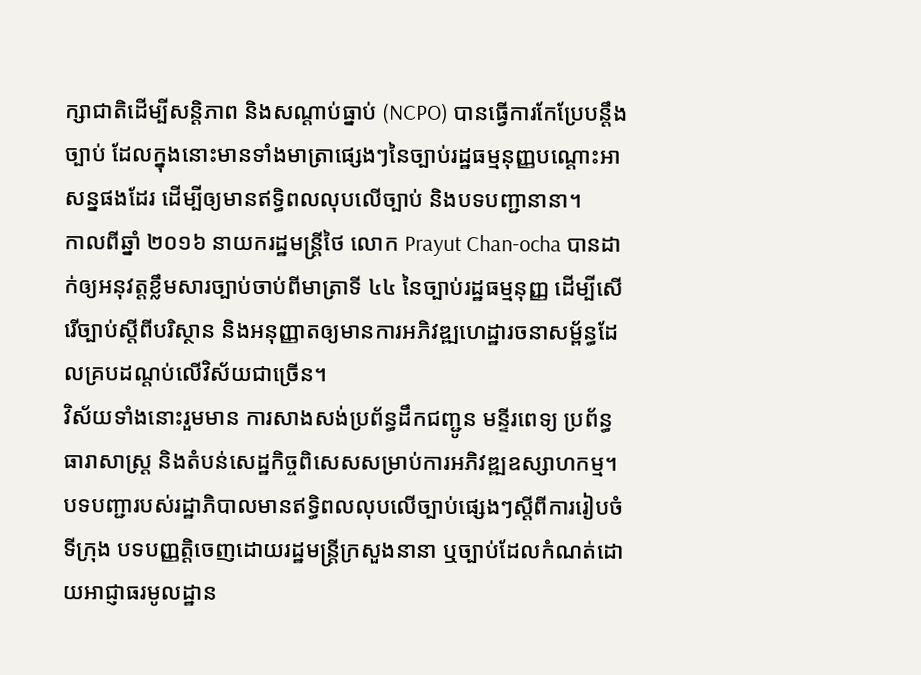ក្សាជាតិដើម្បីសន្តិភាព និងសណ្ដាប់ធ្នាប់ (NCPO) បានធ្វើការកែប្រែបន្តឹងច្បាប់ ដែលក្នុងនោះមានទាំងមាត្រាផ្សេងៗនៃច្បាប់រដ្ឋធម្មនុញ្ញបណ្ដោះអាសន្នផងដែរ ដើម្បីឲ្យមានឥទ្ធិពលលុបលើច្បាប់ និងបទបញ្ជានានា។
កាលពីឆ្នាំ ២០១៦ នាយករដ្ឋមន្ត្រីថៃ លោក Prayut Chan-ocha បានដាក់ឲ្យអនុវត្តខ្លឹមសារច្បាប់ចាប់ពីមាត្រាទី ៤៤ នៃច្បាប់រដ្ឋធម្មនុញ្ញ ដើម្បីសើរើច្បាប់ស្ដីពីបរិស្ថាន និងអនុញ្ញាតឲ្យមានការអភិវឌ្ឍហេដ្ឋារចនាសម្ព័ន្ធដែលគ្របដណ្ដប់លើវិស័យជាច្រើន។
វិស័យទាំងនោះរួមមាន ការសាងសង់ប្រព័ន្ធដឹកជញ្ជូន មន្ទីរពេទ្យ ប្រព័ន្ធធារាសាស្ត្រ និងតំបន់សេដ្ឋកិច្ចពិសេសសម្រាប់ការអភិវឌ្ឍឧស្សាហកម្ម។
បទបញ្ជារបស់រដ្ឋាភិបាលមានឥទ្ធិពលលុបលើច្បាប់ផ្សេងៗស្ដីពីការរៀបចំទីក្រុង បទបញ្ញត្តិចេញដោយរដ្ឋមន្ត្រីក្រសួងនានា ឬច្បាប់ដែលកំណត់ដោយអាជ្ញាធរមូលដ្ឋាន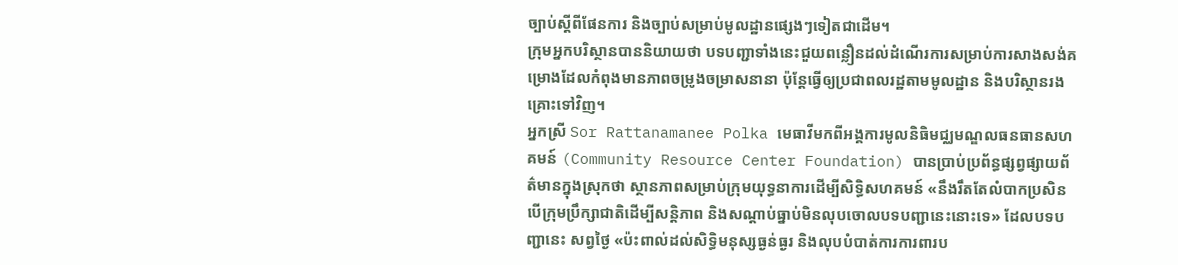ច្បាប់ស្ដីពីផែនការ និងច្បាប់សម្រាប់មូលដ្ឋានផ្សេងៗទៀតជាដើម។
ក្រុមអ្នកបរិស្ថានបាននិយាយថា បទបញ្ជាទាំងនេះជួយពន្លឿនដល់ដំណើរការសម្រាប់ការសាងសង់គម្រោងដែលកំពុងមានភាពចម្រូងចម្រាសនានា ប៉ុន្តែធ្វើឲ្យប្រជាពលរដ្ឋតាមមូលដ្ឋាន និងបរិស្ថានរងគ្រោះទៅវិញ។
អ្នកស្រី Sor Rattanamanee Polka មេធាវីមកពីអង្គការមូលនិធិមជ្ឈមណ្ឌលធនធានសហគមន៍ (Community Resource Center Foundation) បានប្រាប់ប្រព័ន្ធផ្សព្វផ្សាយព័ត៌មានក្នុងស្រុកថា ស្ថានភាពសម្រាប់ក្រុមយុទ្ធនាការដើម្បីសិទ្ធិសហគមន៍ «នឹងរឹតតែលំបាកប្រសិនបើក្រុមប្រឹក្សាជាតិដើម្បីសន្តិភាព និងសណ្ដាប់ធ្នាប់មិនលុបចោលបទបញ្ជានេះនោះទេ» ដែលបទបញ្ជានេះ សព្វថ្ងៃ «ប៉ះពាល់ដល់សិទ្ធិមនុស្សធ្ងន់ធ្ងរ និងលុបបំបាត់ការការពារប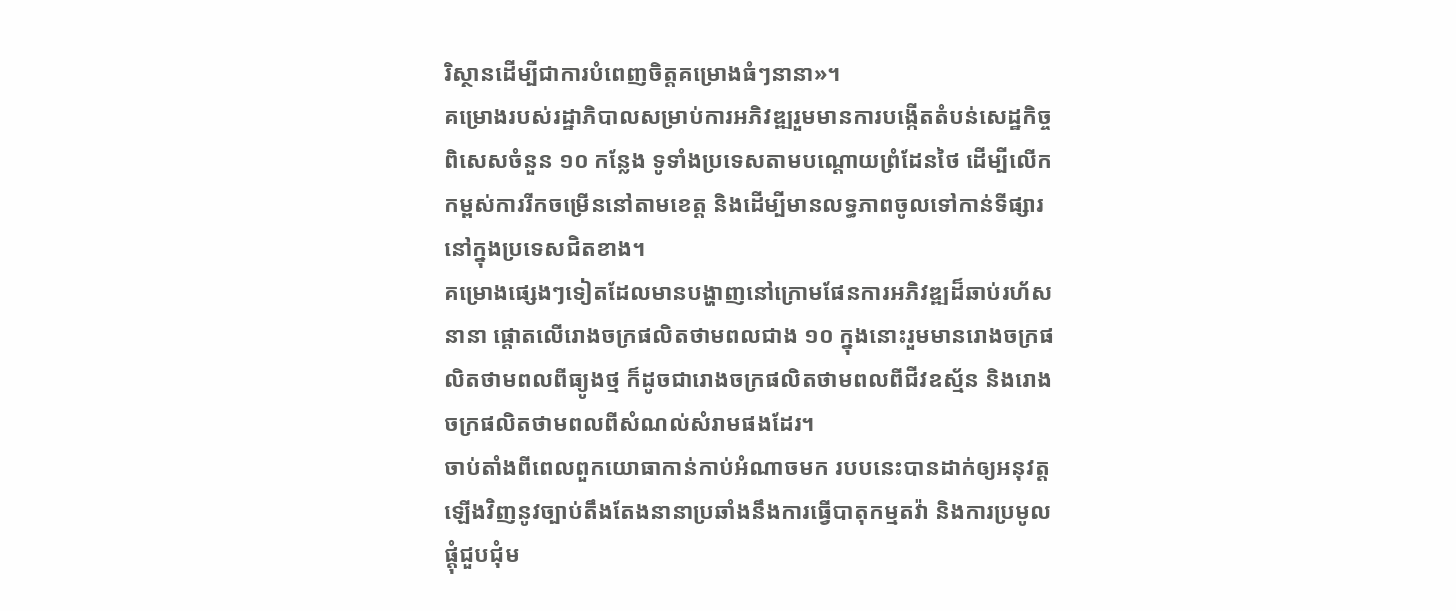រិស្ថានដើម្បីជាការបំពេញចិត្តគម្រោងធំៗនានា»។
គម្រោងរបស់រដ្ឋាភិបាលសម្រាប់ការអភិវឌ្ឍរួមមានការបង្កើតតំបន់សេដ្ឋកិច្ចពិសេសចំនួន ១០ កន្លែង ទូទាំងប្រទេសតាមបណ្ដោយព្រំដែនថៃ ដើម្បីលើកកម្ពស់ការរីកចម្រើននៅតាមខេត្ត និងដើម្បីមានលទ្ធភាពចូលទៅកាន់ទីផ្សារនៅក្នុងប្រទេសជិតខាង។
គម្រោងផ្សេងៗទៀតដែលមានបង្ហាញនៅក្រោមផែនការអភិវឌ្ឍដ៏ឆាប់រហ័សនានា ផ្ដោតលើរោងចក្រផលិតថាមពលជាង ១០ ក្នុងនោះរួមមានរោងចក្រផលិតថាមពលពីធ្យូងថ្ម ក៏ដូចជារោងចក្រផលិតថាមពលពីជីវឧស្ម័ន និងរោងចក្រផលិតថាមពលពីសំណល់សំរាមផងដែរ។
ចាប់តាំងពីពេលពួកយោធាកាន់កាប់អំណាចមក របបនេះបានដាក់ឲ្យអនុវត្តឡើងវិញនូវច្បាប់តឹងតែងនានាប្រឆាំងនឹងការធ្វើបាតុកម្មតវ៉ា និងការប្រមូលផ្ដុំជួបជុំម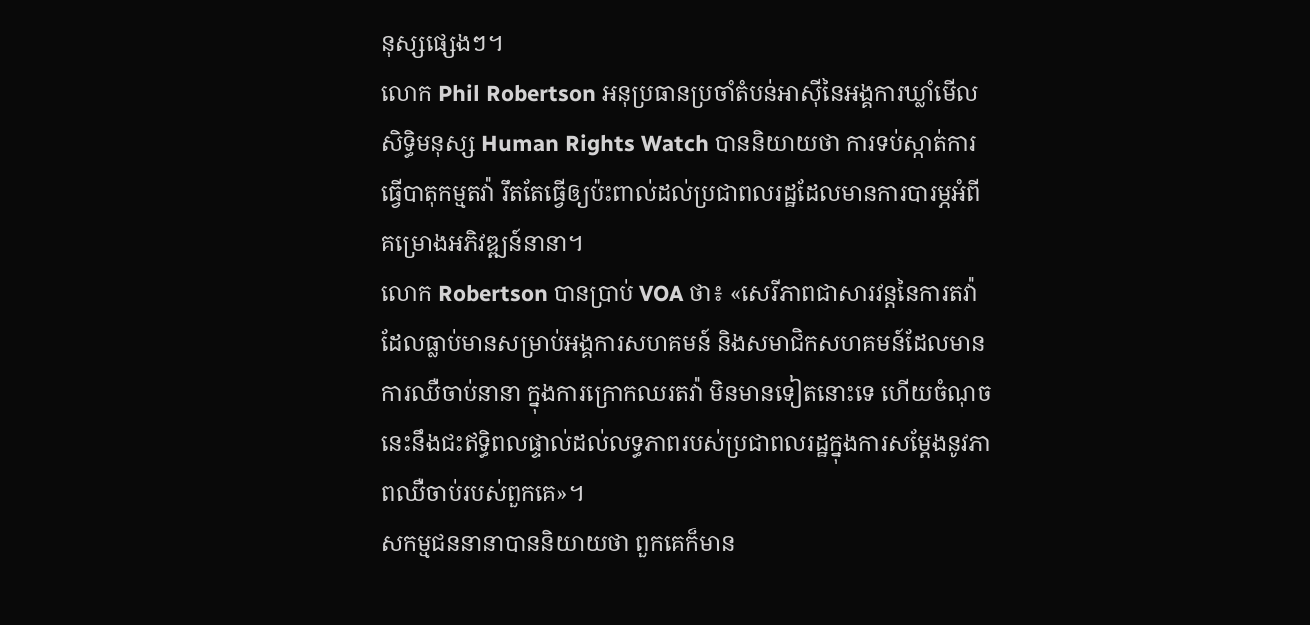នុស្សផ្សេងៗ។
លោក Phil Robertson អនុប្រធានប្រចាំតំបន់អាស៊ីនៃអង្គការឃ្លាំមើលសិទ្ធិមនុស្ស Human Rights Watch បាននិយាយថា ការទប់ស្កាត់ការធ្វើបាតុកម្មតវ៉ា រឹតតែធ្វើឲ្យប៉ះពាល់ដល់ប្រជាពលរដ្ឋដែលមានការបារម្ភអំពីគម្រោងអភិវឌ្ឍន៍នានា។
លោក Robertson បានប្រាប់ VOA ថា៖ «សេរីភាពជាសារវន្តនៃការតវ៉ា ដែលធ្លាប់មានសម្រាប់អង្គការសហគមន៍ និងសមាជិកសហគមន៍ដែលមានការឈឺចាប់នានា ក្នុងការក្រោកឈរតវ៉ា មិនមានទៀតនោះទេ ហើយចំណុចនេះនឹងជះឥទ្ធិពលផ្ទាល់ដល់លទ្ធភាពរបស់ប្រជាពលរដ្ឋក្នុងការសម្ដែងនូវភាពឈឺចាប់របស់ពួកគេ»។
សកម្មជននានាបាននិយាយថា ពួកគេក៏មាន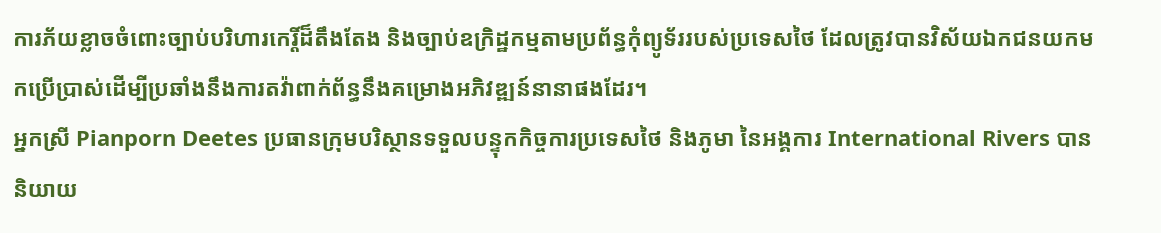ការភ័យខ្លាចចំពោះច្បាប់បរិហារកេរ្តិ៍ដ៏តឹងតែង និងច្បាប់ឧក្រិដ្ឋកម្មតាមប្រព័ន្ធកុំព្យូទ័ររបស់ប្រទេសថៃ ដែលត្រូវបានវិស័យឯកជនយកមកប្រើប្រាស់ដើម្បីប្រឆាំងនឹងការតវ៉ាពាក់ព័ន្ធនឹងគម្រោងអភិវឌ្ឍន៍នានាផងដែរ។
អ្នកស្រី Pianporn Deetes ប្រធានក្រុមបរិស្ថានទទួលបន្ទុកកិច្ចការប្រទេសថៃ និងភូមា នៃអង្គការ International Rivers បាននិយាយ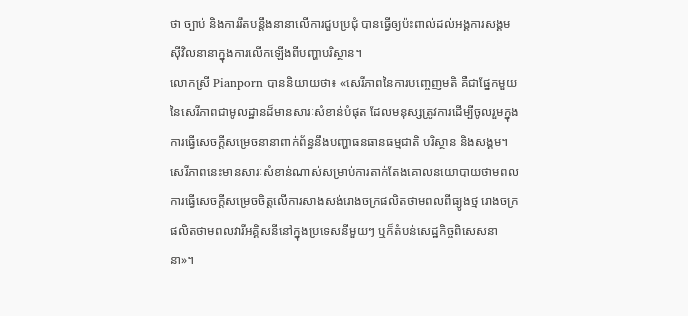ថា ច្បាប់ និងការរឹតបន្តឹងនានាលើការជួបប្រជុំ បានធ្វើឲ្យប៉ះពាល់ដល់អង្គការសង្គមស៊ីវិលនានាក្នុងការលើកឡើងពីបញ្ហាបរិស្ថាន។
លោកស្រី Pianporn បាននិយាយថា៖ «សេរីភាពនៃការបញ្ចេញមតិ គឺជាផ្នែកមួយនៃសេរីភាពជាមូលដ្ឋានដ៏មានសារៈសំខាន់បំផុត ដែលមនុស្សត្រូវការដើម្បីចូលរួមក្នុងការធ្វើសេចក្ដីសម្រេចនានាពាក់ព័ន្ធនឹងបញ្ហាធនធានធម្មជាតិ បរិស្ថាន និងសង្គម។ សេរីភាពនេះមានសារៈសំខាន់ណាស់សម្រាប់ការតាក់តែងគោលនយោបាយថាមពល ការធ្វើសេចក្ដីសម្រេចចិត្តលើការសាងសង់រោងចក្រផលិតថាមពលពីធ្យូងថ្ម រោងចក្រផលិតថាមពលវារីអគ្គិសនីនៅក្នុងប្រទេសនីមួយៗ ឬក៏តំបន់សេដ្ឋកិច្ចពិសេសនានា»។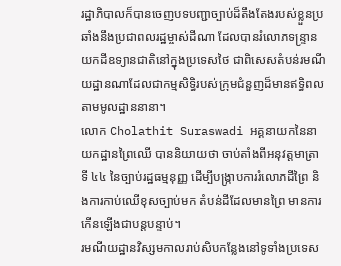រដ្ឋាភិបាលក៏បានចេញបទបញ្ជាច្បាប់ដ៏តឹងតែងរបស់ខ្លួនប្រឆាំងនឹងប្រជាពលរដ្ឋម្ចាស់ដីណា ដែលបានរំលោភទន្ទ្រានយកដីឧទ្យានជាតិនៅក្នុងប្រទេសថៃ ជាពិសេសតំបន់រមណីយដ្ឋានណាដែលជាកម្មសិទ្ធិរបស់ក្រុមជំនួញដ៏មានឥទ្ធិពលតាមមូលដ្ឋាននានា។
លោក Cholathit Suraswadi អគ្គនាយកនៃនាយកដ្ឋានព្រៃឈើ បាននិយាយថា ចាប់តាំងពីអនុវត្តមាត្រាទី ៤៤ នៃច្បាប់រដ្ឋធម្មនុញ្ញ ដើម្បីបង្ក្រាបការរំលោភដីព្រៃ និងការកាប់ឈើខុសច្បាប់មក តំបន់ដីដែលមានព្រៃ មានការកើនឡើងជាបន្តបន្ទាប់។
រមណីយដ្ឋានវិស្សមកាលរាប់សិបកន្លែងនៅទូទាំងប្រទេស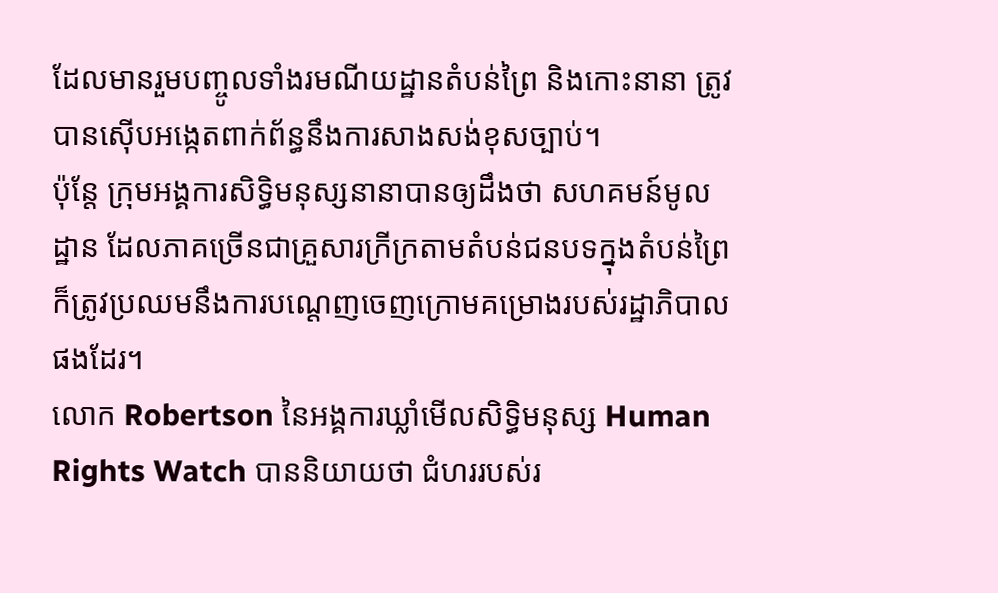ដែលមានរួមបញ្ចូលទាំងរមណីយដ្ឋានតំបន់ព្រៃ និងកោះនានា ត្រូវបានស៊ើបអង្កេតពាក់ព័ន្ធនឹងការសាងសង់ខុសច្បាប់។
ប៉ុន្តែ ក្រុមអង្គការសិទ្ធិមនុស្សនានាបានឲ្យដឹងថា សហគមន៍មូលដ្ឋាន ដែលភាគច្រើនជាគ្រួសារក្រីក្រតាមតំបន់ជនបទក្នុងតំបន់ព្រៃ ក៏ត្រូវប្រឈមនឹងការបណ្ដេញចេញក្រោមគម្រោងរបស់រដ្ឋាភិបាលផងដែរ។
លោក Robertson នៃអង្គការឃ្លាំមើលសិទ្ធិមនុស្ស Human Rights Watch បាននិយាយថា ជំហររបស់រ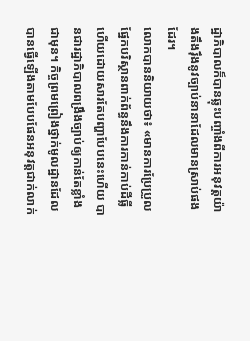ដ្ឋាភិបាលក៏បានឆ្លុះបញ្ចាំងពីការអនុវត្តយ៉ាងតឹងរ៉ឹងនូវច្បាប់នានាដែលមានស្រាប់ផងដែរ។
លោកបាននិយាយថា៖ «មានការប្រែប្រួលផ្នែកបរិស្ថានពាក់ព័ន្ធនឹងការកាន់កាប់ដីធ្លី ហើយដោយសារតែបញ្ហាបែបនេះហើយ បានជារដ្ឋាភិបាលពង្រឹងច្បាប់ឲ្យកាន់តែខ្លាំងជាមុន។ កិច្ចព្រមព្រៀងថ្នាក់មូលដ្ឋានដែលបានធ្វើឡើងតាមបែបផែនអនុវត្តជាក់លាក់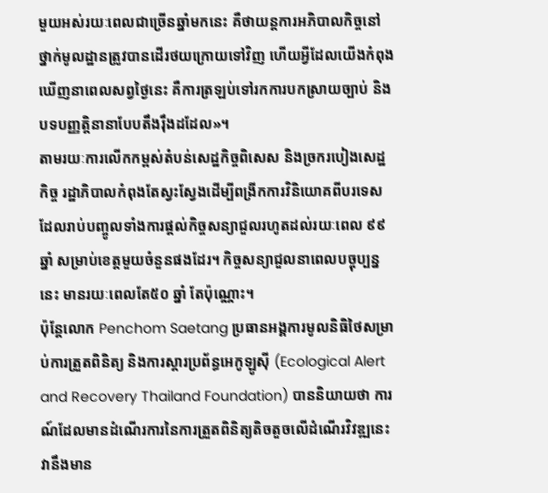មួយអស់រយៈពេលជាច្រើនឆ្នាំមកនេះ គឺថាយន្តការអភិបាលកិច្ចនៅថ្នាក់មូលដ្ឋានត្រូវបានដើរថយក្រោយទៅវិញ ហើយអ្វីដែលយើងកំពុងឃើញនាពេលសព្វថ្ងៃនេះ គឺការត្រឡប់ទៅរកការបកស្រាយច្បាប់ និងបទបញ្ញត្តិនានាបែបតឹងរ៉ឹងដដែល»។
តាមរយៈការលើកកម្ពស់តំបន់សេដ្ឋកិច្ចពិសេស និងច្រករបៀងសេដ្ឋកិច្ច រដ្ឋាភិបាលកំពុងតែស្វះស្វែងដើម្បីពង្រីកការវិនិយោគពីបរទេស ដែលរាប់បញ្ចូលទាំងការផ្ដល់កិច្ចសន្យាជួលរហូតដល់រយៈពេល ៩៩ ឆ្នាំ សម្រាប់ខេត្តមួយចំនួនផងដែរ។ កិច្ចសន្យាជួលនាពេលបច្ចុប្បន្ននេះ មានរយៈពេលតែ៥០ ឆ្នាំ តែប៉ុណ្ណោះ។
ប៉ុន្តែលោក Penchom Saetang ប្រធានអង្គការមូលនិធិថៃសម្រាប់ការត្រួតពិនិត្យ និងការស្ដារប្រព័ន្ធអេកូឡូស៊ី (Ecological Alert and Recovery Thailand Foundation) បាននិយាយថា ការណ៍ដែលមានដំណើរការនៃការត្រួតពិនិត្យតិចតួចលើដំណើរវិវឌ្ឍនេះ វានឹងមាន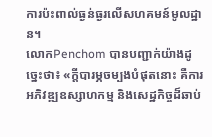ការប៉ះពាល់ធ្ងន់ធ្ងរលើសហគមន៍មូលដ្ឋាន។
លោកPenchom បានបញ្ជាក់យ៉ាងដូច្នេះថា៖ «ក្ដីបារម្ភចម្បងបំផុតនោះ គឺការអភិវឌ្ឍឧស្សាហកម្ម និងសេដ្ឋកិច្ចដ៏ឆាប់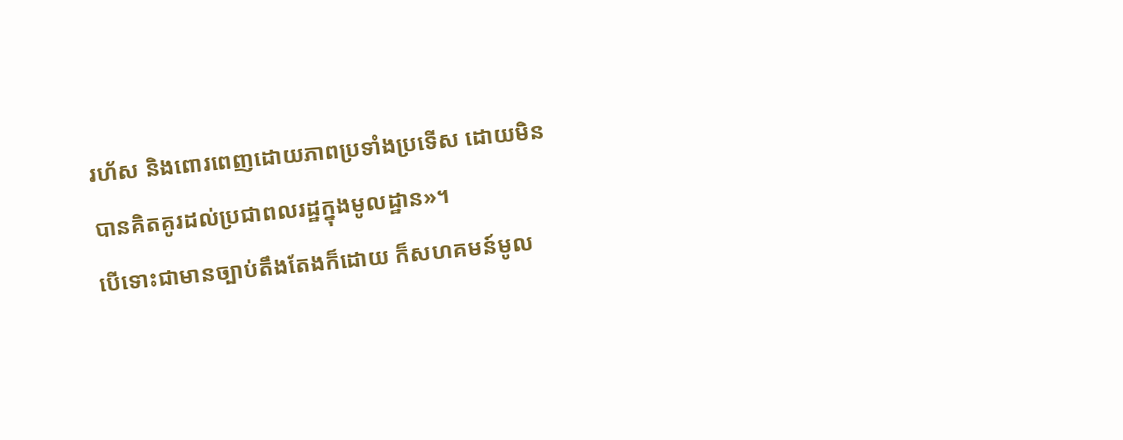រហ័ស និងពោរពេញដោយភាពប្រទាំងប្រទើស ដោយមិនបានគិតគូរដល់ប្រជាពលរដ្ឋក្នុងមូលដ្ឋាន»។
បើទោះជាមានច្បាប់តឹងតែងក៏ដោយ ក៏សហគមន៍មូល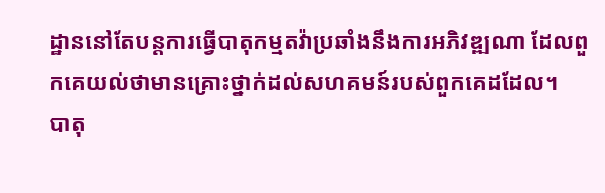ដ្ឋាននៅតែបន្តការធ្វើបាតុកម្មតវ៉ាប្រឆាំងនឹងការអភិវឌ្ឍណា ដែលពួកគេយល់ថាមានគ្រោះថ្នាក់ដល់សហគមន៍របស់ពួកគេដដែល។
បាតុ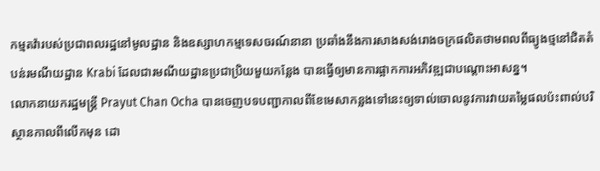កម្មតវ៉ារបស់ប្រជាពលរដ្ឋនៅមូលដ្ឋាន និងឧស្សាហកម្មទេសចរណ៍នានា ប្រឆាំងនឹងការសាងសង់រោងចក្រផលិតថាមពលពីធ្យូងថ្មនៅជិតតំបន់រមណីយដ្ឋាន Krabi ដែលជារមណីយដ្ឋានប្រជាប្រិយមួយកន្លែង បានធ្វើឲ្យមានការផ្អាកការអភិវឌ្ឍជាបណ្ដោះអាសន្ន។
លោកនាយករដ្ឋមន្ត្រី Prayut Chan Ocha បានចេញបទបញ្ជាកាលពីខែមេសាកន្លងទៅនេះឲ្យទាល់ចោលនូវការវាយតម្លៃផលប៉ះពាល់បរិស្ថានកាលពីលើកមុន ដោ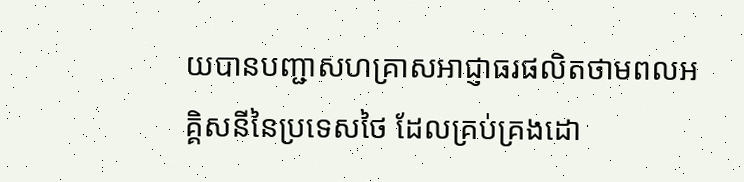យបានបញ្ជាសហគ្រាសអាជ្ញាធរផលិតថាមពលអគ្គិសនីនៃប្រទេសថៃ ដែលគ្រប់គ្រងដោ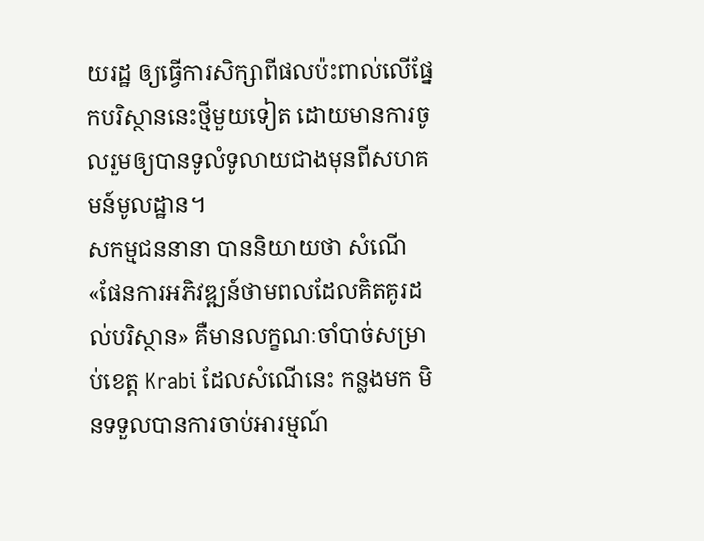យរដ្ឋ ឲ្យធ្វើការសិក្សាពីផលប៉ះពាល់លើផ្នែកបរិស្ថាននេះថ្មីមួយទៀត ដោយមានការចូលរួមឲ្យបានទូលំទូលាយជាងមុនពីសហគមន៍មូលដ្ឋាន។
សកម្មជននានា បាននិយាយថា សំណើ «ផែនការអភិវឌ្ឍន៍ថាមពលដែលគិតគូរដល់បរិស្ថាន» គឺមានលក្ខណៈចាំបាច់សម្រាប់ខេត្ត Krabi ដែលសំណើនេះ កន្លងមក មិនទទួលបានការចាប់អារម្មណ៍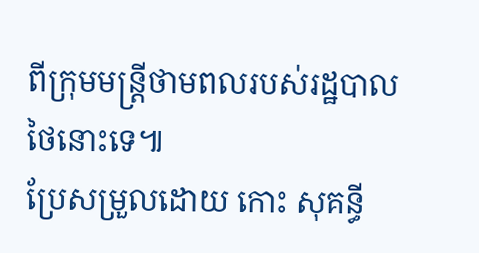ពីក្រុមមន្ត្រីថាមពលរបស់រដ្ឋបាលថៃនោះទេ៕
ប្រែសម្រួលដោយ កោះ សុគន្ធី